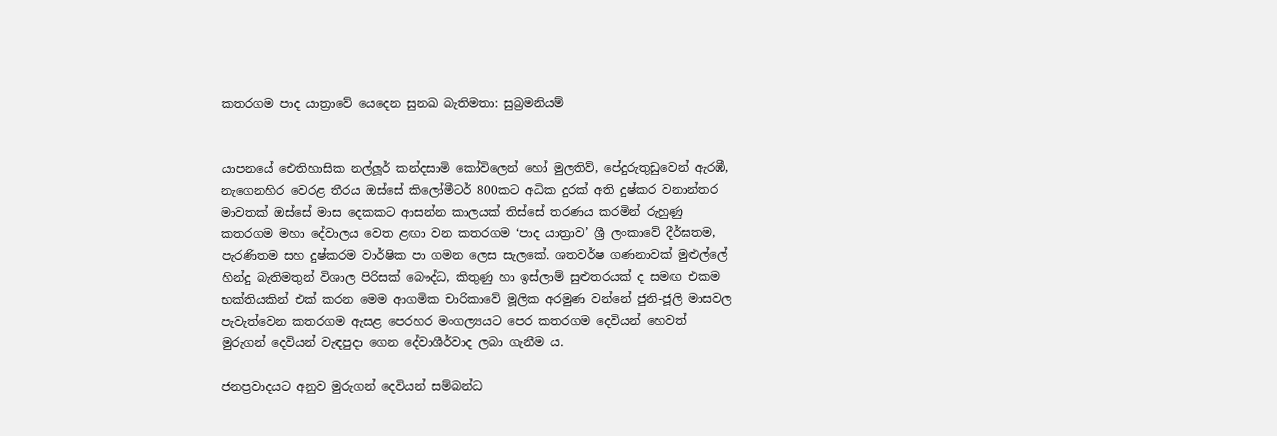කතරගම පාද යාත්‍රාවේ යෙදෙන සුනඛ බැතිමතා: සුබ්‍රමනියම්


යාපනයේ ඓතිහාසික නල්ලූර් කන්දසාමි කෝවිලෙන් හෝ මුලතිව්, පේදුරුතුඩුවෙන් ඇරඹී, නැගෙනහිර වෙරළ තීරය ඔස්සේ කිලෝමීටර් 800කට අධික දුරක් අති දුෂ්කර වනාන්තර මාවතක් ඔස්සේ මාස දෙකකට ආසන්න කාලයක් තිස්සේ තරණය කරමින් රුහුණු කතරගම මහා දේවාලය වෙත ළඟා වන කතරගම ‘පාද යාත්‍රාව’ ශ්‍රී ලංකාවේ දීර්ඝතම, පැරණිතම සහ දුෂ්කරම වාර්ෂික පා ගමන ලෙස සැලකේ. ශතවර්ෂ ගණනාවක් මුළුල්ලේ හින්දු බැතිමතුන් විශාල පිරිසක් බෞද්ධ, කිතුණු හා ඉස්ලාම් සුළුතරයක් ද සමඟ එකම භක්තියකින් එක් කරන මෙම ආගමික චාරිකාවේ මූලික අරමුණ වන්නේ ජුනි-ජූලි මාසවල පැවැත්වෙන කතරගම ඇසළ පෙරහර මංගල්‍යයට පෙර කතරගම දෙවියන් හෙවත් මුරුගන් දෙවියන් වැඳපුදා ගෙන දේවාශීර්වාද ලබා ගැනීම ය.

ජනප්‍රවාදයට අනුව මුරුගන් දෙවියන් සම්බන්ධ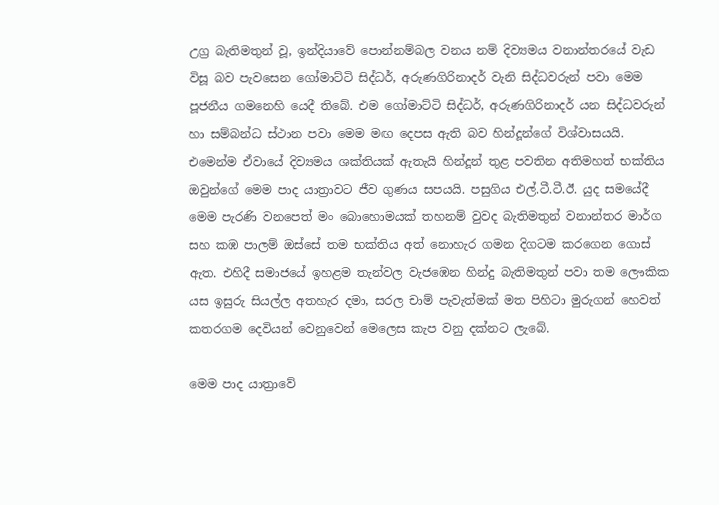උග්‍ර බැතිමතුන් වූ, ඉන්දියාවේ පොන්නම්බල වනය නම් දිව්‍යමය වනාන්තරයේ වැඩ විසූ බව පැවසෙන ගෝමාට්ටි සිද්ධර්, අරුණගිරිනාදර් වැනි සිද්ධවරුන් පවා මෙම පූජනීය ගමනෙහි යෙදී තිබේ. එම ගෝමාට්ටි සිද්ධර්, අරුණගිරිනාදර් යන සිද්ධවරුන් හා සම්බන්ධ ස්ථාන පවා මෙම මඟ දෙපස ඇති බව හින්දූන්ගේ විශ්වාසයයි. එමෙන්ම ඒවායේ දිව්‍යමය ශක්තියක් ඇතැයි හින්දූන් තුළ පවතින අතිමහත් භක්තිය ඔවුන්ගේ මෙම පාද යාත්‍රාවට ජීව ගුණය සපයයි. පසුගිය එල්.ටී.ටී.ඊ. යුද සමයේදී මෙම පැරණි වනපෙත් මං බොහොමයක් තහනම් වුවද බැතිමතුන් වනාන්තර මාර්ග සහ කඹ පාලම් ඔස්සේ තම භක්තිය අත් නොහැර ගමන දිගටම කරගෙන ගොස් ඇත. එහිදී සමාජයේ ඉහළම තැන්වල වැජඹෙන හින්දු බැතිමතුන් පවා තම ලෞකික යස ඉසුරු සියල්ල අතහැර දමා, සරල චාම් පැවැත්මක් මත පිහිටා මුරුගන් හෙවත් කතරගම දෙවියන් වෙනුවෙන් මෙලෙස කැප වනු දක්නට ලැබේ.

මෙම පාද යාත්‍රාවේ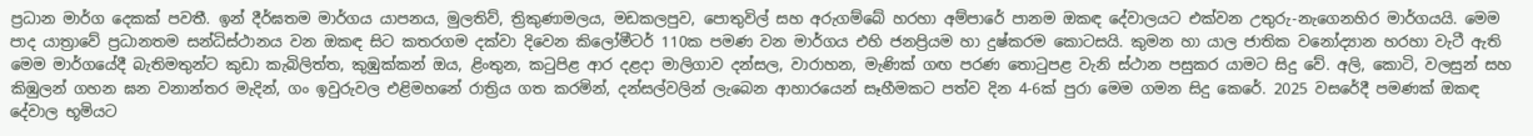ප්‍රධාන මාර්ග දෙකක් පවතී. ඉන් දීර්ඝතම මාර්ගය යාපනය, මුලතිව්, ත්‍රිකුණාමලය, මඩකලපුව, පොතුවිල් සහ අරුගම්බේ හරහා අම්පාරේ පානම ඔකඳ දේවාලයට එක්වන උතුරු-නැගෙනහිර මාර්ගයයි. මෙම පාද යාත්‍රාවේ ප්‍රධානතම සන්ධිස්ථානය වන ඔකඳ සිට කතරගම දක්වා දිවෙන කිලෝමීටර් 110ක පමණ වන මාර්ගය එහි ජනප්‍රියම හා දුෂ්කරම කොටසයි. කුමන හා යාල ජාතික වනෝද්‍යාන හරහා වැටී ඇති මෙම මාර්ගයේදී බැතිමතුන්ට කුඩා කැබිලිත්ත, කුඹුක්කන් ඔය, ළිංතුන, කටුපිළ ආර දළදා මාලිගාව දන්සල, වාරාහන, මැණික් ගඟ පරණ තොටුපළ වැනි ස්ථාන පසුකර යාමට සිදු වේ. අලි, කොටි, වලසුන් සහ කිඹුලන් ගහන ඝන වනාන්තර මැදින්, ගං ඉවුරුවල එළිමහනේ රාත්‍රිය ගත කරමින්, දන්සල්වලින් ලැබෙන ආහාරයෙන් සෑහීමකට පත්ව දින 4-6ක් පුරා මෙම ගමන සිදු කෙරේ. 2025 වසරේදී පමණක් ඔකඳ දේවාල භූමියට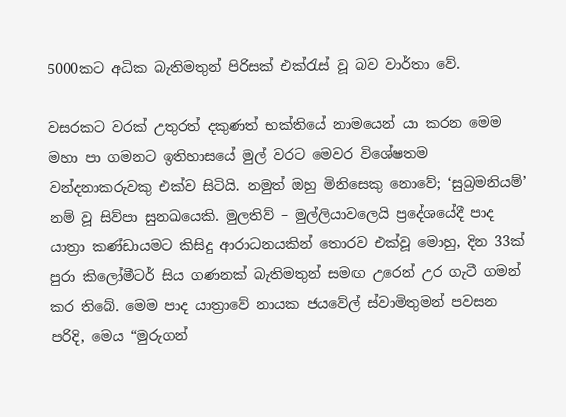5000කට අධික බැතිමතුන් පිරිසක් එක්රැස් වූ බව වාර්තා වේ.

වසරකට වරක් උතුරත් දකුණත් භක්තියේ නාමයෙන් යා කරන මෙම මහා පා ගමනට ඉතිහාසයේ මුල් වරට මෙවර විශේෂතම වන්දනාකරුවකු එක්ව සිටියි. නමුත් ඔහු මිනිසෙකු නොවේ; ‘සුබ්‍රමනියම්’ නම් වූ සිව්පා සුනඛයෙකි. මුලතිව් – මුල්ලියාවලෙයි ප්‍රදේශයේදී පාද යාත්‍රා කණ්ඩායමට කිසිදු ආරාධනයකින් තොරව එක්වූ මොහු, දින 33ක් පුරා කිලෝමීටර් සිය ගණනක් බැතිමතුන් සමඟ උරෙන් උර ගැටී ගමන් කර තිබේ. මෙම පාද යාත්‍රාවේ නායක ජයවේල් ස්වාමිතුමන් පවසන පරිදි, මෙය “මුරුගන්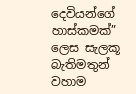දෙවියන්ගේ හාස්කමක්” ලෙස සැලකූ බැතිමතුන් වහාම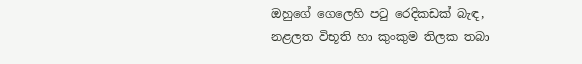ඔහුගේ ගෙලෙහි පටු රෙදිකඩක් බැඳ, නළලත විභූති හා කුංකුම තිලක තබා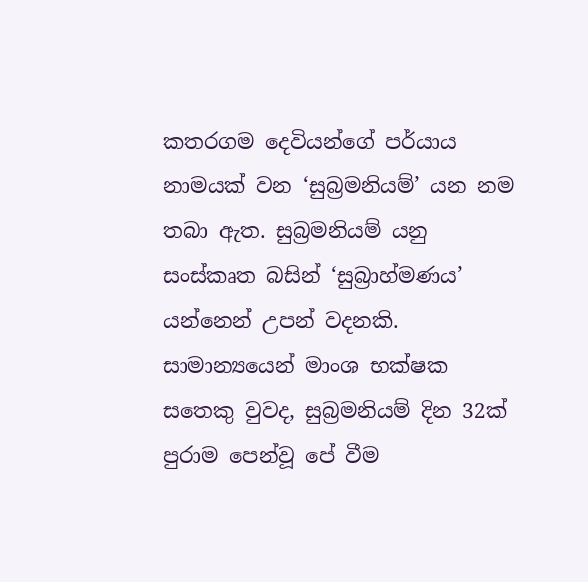කතරගම දෙවියන්ගේ පර්යාය නාමයක් වන ‘සුබ්‍රමනියම්’ යන නම තබා ඇත. සුබ්‍රමනියම් යනු සංස්කෘත බසින් ‘සුබ්‍රාහ්මණය’ යන්නෙන් උපන් වදනකි. සාමාන්‍යයෙන් මාංශ භක්ෂක සතෙකු වුවද, සුබ්‍රමනියම් දින 32ක් පුරාම පෙන්වූ පේ වීම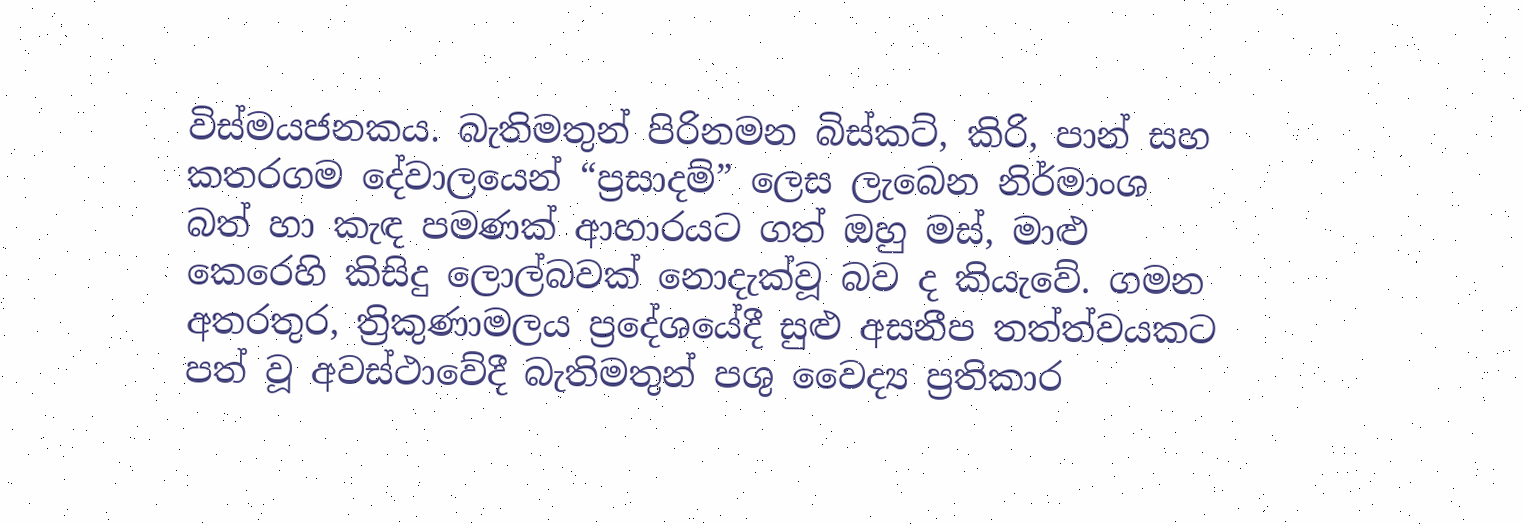විස්මයජනකය. බැතිමතුන් පිරිනමන බිස්කට්, කිරි, පාන් සහ කතරගම දේවාලයෙන් “ප්‍රසාදම්” ලෙස ලැබෙන නිර්මාංශ බත් හා කැඳ පමණක් ආහාරයට ගත් ඔහු මස්, මාළු කෙරෙහි කිසිදු ලොල්බවක් නොදැක්වූ බව ද කියැවේ. ගමන අතරතුර, ත්‍රිකුණාමලය ප්‍රදේශයේදී සුළු අසනීප තත්ත්වයකට පත් වූ අවස්ථාවේදී බැතිමතුන් පශු වෛද්‍ය ප්‍රතිකාර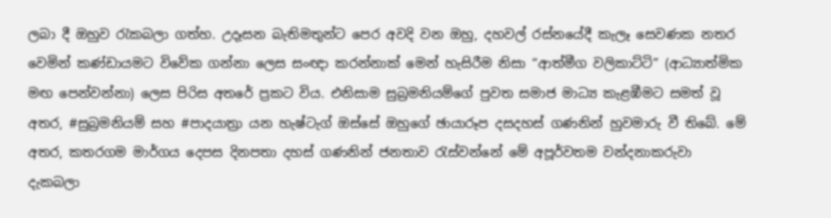ලබා දී ඔහුව රැකබලා ගත්හ. උදෑසන බැතිමතුන්ට පෙර අවදි වන ඔහු, දහවල් රස්නයේදී කැලෑ සෙවණක නතර වෙමින් කණ්ඩායමට විවේක ගන්නා ලෙස සංඥා කරන්නාක් මෙන් හැසිරීම නිසා “ආත්මීග වලිකාට්ටි” (ආධ්‍යාත්මික මඟ පෙන්වන්නා) ලෙස පිරිස අතරේ ප්‍රකට විය. එනිසාම සුබ්‍රමනියම්ගේ පුවත සමාජ මාධ්‍ය කැළඹීමට සමත් වූ අතර, #සුබ්‍රමනියම් සහ #පාදයාත්‍රා යන හැෂ්ටැග් ඔස්සේ ඔහුගේ ඡායාරූප දසදහස් ගණනින් හුවමාරු වී තිබේ. මේ අතර, කතරගම මාර්ගය දෙපස දිනපතා දහස් ගණනින් ජනතාව රැස්වන්නේ මේ අපූර්වතම වන්දනාකරුවා දැකබලා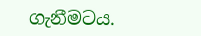ගැනීමටය.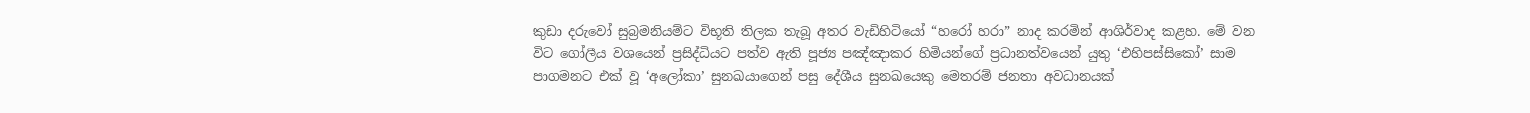කුඩා දරුවෝ සුබ්‍රමනියම්ට විභූති තිලක තැබූ අතර වැඩිහිටියෝ “හරෝ හරා” නාද කරමින් ආශිර්වාද කළහ. මේ වන විට ගෝලීය වශයෙන් ප්‍රසිද්ධියට පත්ව ඇති පූජ්‍ය පඤ්ඤාකර හිමියන්ගේ ප්‍රධානත්වයෙන් යුතු ‘එහිපස්සිකෝ’ සාම පාගමනට එක් වූ ‘අලෝකා’ සුනඛයාගෙන් පසු දේශීය සුනඛයෙකු මෙතරම් ජනතා අවධානයක්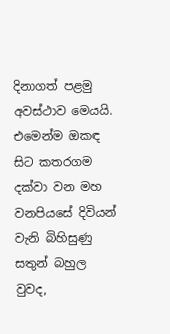දිනාගත් පළමු අවස්ථාව මෙයයි. එමෙන්ම ඔකඳ සිට කතරගම දක්වා වන මහ වනපියසේ දිවියන් වැනි බිහිසුණු සතුන් බහුල වුවද,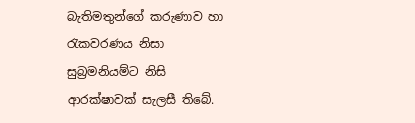බැතිමතුන්ගේ කරුණාව හා රැකවරණය නිසා සුබ්‍රමනියම්ට නිසි ආරක්ෂාවක් සැලසී තිබේ.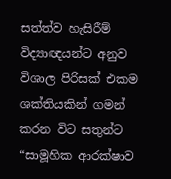සත්ත්ව හැසිරීම් විද්‍යාඥයන්ට අනුව විශාල පිරිසක් එකම ශක්තියකින් ගමන් කරන විට සතුන්ට “සාමූහික ආරක්ෂාව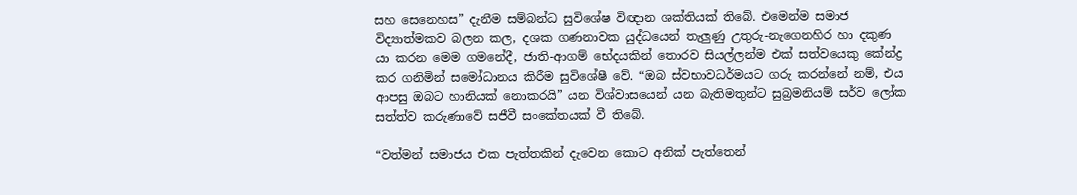සහ සෙනෙහස” දැනීම සම්බන්ධ සුවිශේෂ විඥාන ශක්තියක් තිබේ. එමෙන්ම සමාජ විද්‍යාත්මකව බලන කල, දශක ගණනාවක යුද්ධයෙන් තැලුණු උතුරු-නැගෙනහිර හා දකුණ යා කරන මෙම ගමනේදී, ජාති-ආගම් භේදයකින් තොරව සියල්ලන්ම එක් සත්වයෙකු කේන්ද්‍ර කර ගනිමින් සමෝධානය කිරීම සුවිශේෂී වේ. “ඔබ ස්වභාවධර්මයට ගරු කරන්නේ නම්, එය ආපසු ඔබට හානියක් නොකරයි” යන විශ්වාසයෙන් යන බැතිමතුන්ට සුබ්‍රමනියම් සර්ව ලෝක සත්ත්ව කරුණාවේ සජීවී සංකේතයක් වී තිබේ.

“වත්මන් සමාජය එක පැත්තකින් දැවෙන කොට අනික් පැත්තෙන්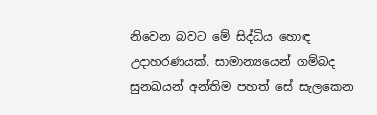නිවෙන බවට මේ සිද්ධිය හොඳ උදාහරණයක්. සාමාන්‍යයෙන් ගම්බද සුනඛයන් අන්තිම පහත් සේ සැලකෙන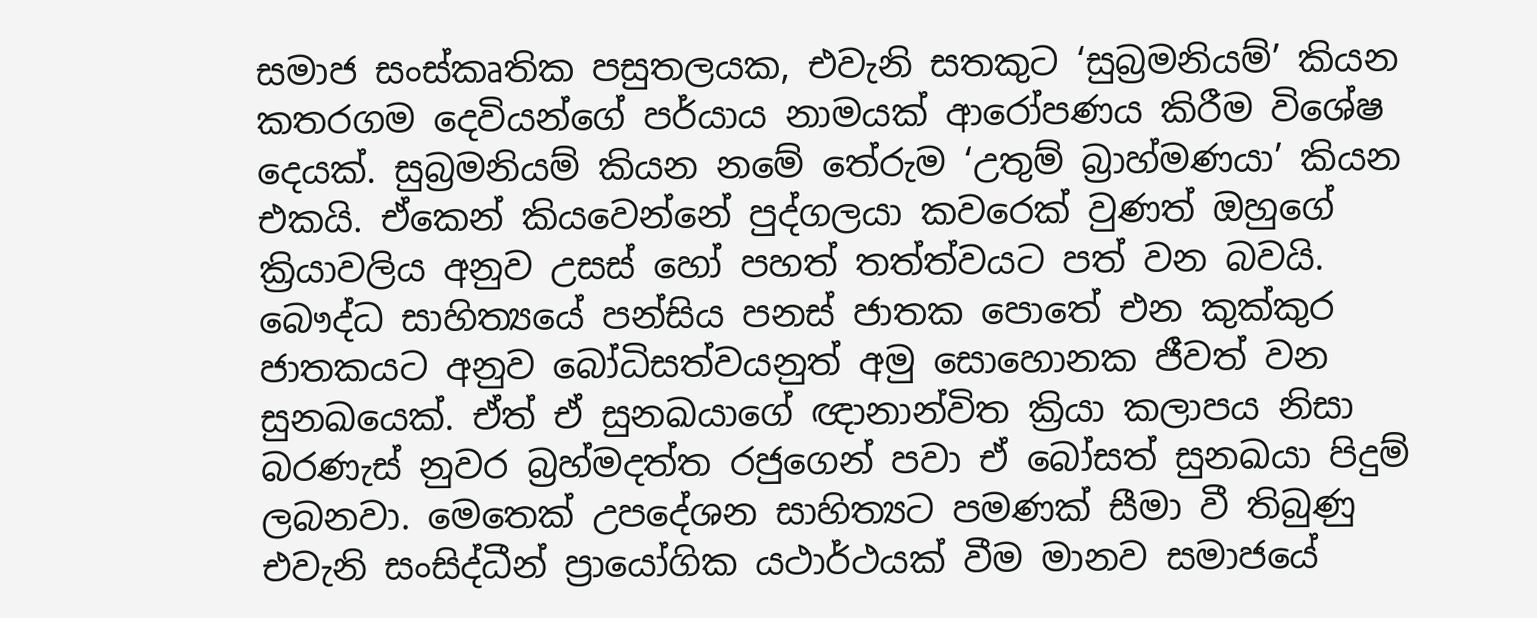සමාජ සංස්කෘතික පසුතලයක, එවැනි සතකුට ‘සුබ්‍රමනියම්’ කියන කතරගම දෙවියන්ගේ පර්යාය නාමයක් ආරෝපණය කිරීම විශේෂ දෙයක්. සුබ්‍රමනියම් කියන නමේ තේරුම ‘උතුම් බ්‍රාහ්මණයා’ කියන එකයි. ඒකෙන් කියවෙන්නේ පුද්ගලයා කවරෙක් වුණත් ඔහුගේ ක්‍රියාවලිය අනුව උසස් හෝ පහත් තත්ත්වයට පත් වන බවයි. බෞද්ධ සාහිත්‍යයේ පන්සිය පනස් ජාතක පොතේ එන කුක්කුර ජාතකයට අනුව බෝධිසත්වයනුත් අමු සොහොනක ජීවත් වන සුනඛයෙක්. ඒත් ඒ සුනඛයාගේ ඥානාන්විත ක්‍රියා කලාපය නිසා බරණැස් නුවර බ්‍රහ්මදත්ත රජුගෙන් පවා ඒ බෝසත් සුනඛයා පිදුම් ලබනවා. මෙතෙක් උපදේශන සාහිත්‍යට පමණක් සීමා වී තිබුණු එවැනි සංසිද්ධීන් ප්‍රායෝගික යථාර්ථයක් වීම මානව සමාජයේ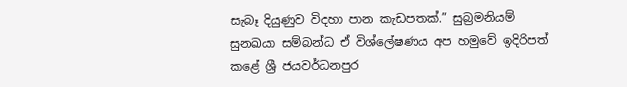සැබෑ දියුණුව විදහා පාන කැඩපතක්.” සුබ්‍රමනියම් සුනඛයා සම්බන්ධ ඒ විශ්ලේෂණය අප හමුවේ ඉදිරිපත් කළේ ශ්‍රී ජයවර්ධනපුර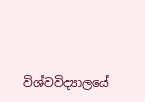විශ්වවිද්‍යාලයේ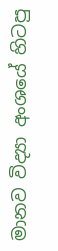මානව විද්‍යා අංශයේ හිටපු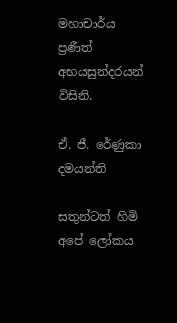මහාචාර්ය ප්‍රණීත් අභයසුන්දරයන් විසිනි.

ඒ. ජී. රේණුකා දමයන්ති

සතුන්ටත් හිමි අපේ ලෝකය